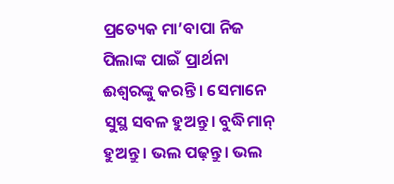ପ୍ରତ୍ୟେକ ମା’ବାପା ନିଜ ପିଲାଙ୍କ ପାଇଁ ପ୍ରାର୍ଥନା ଈଶ୍ୱରଙ୍କୁ କରନ୍ତି । ସେମାନେ ସୁସ୍ଥ ସବଳ ହୁଅନ୍ତୁ। ବୁଦ୍ଧିମାନ୍ ହୁଅନ୍ତୁ। ଭଲ ପଢ଼ନ୍ତୁ। ଭଲ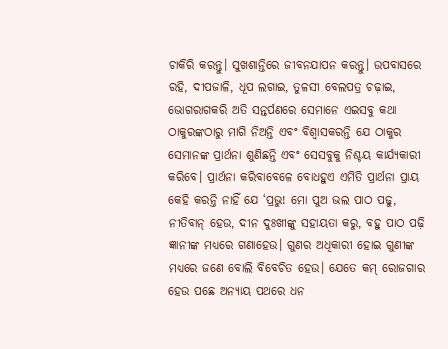ଚାକିରି କରନ୍ତୁ। ସୁଖଶାନ୍ତିରେ ଜୀବନଯାପନ କରନ୍ତୁ। ଉପବାସରେ ରହି, ଦୀପଜାଳି, ଧୂପ ଲଗାଇ, ତୁଳସୀ ବେଲପତ୍ର ଚଢ଼ାଇ, ଭୋଗରାଗକରି ଅତି ସନ୍ତର୍ପଣରେ ସେମାନେ ଏଇସବୁ କଥା ଠାକୁରଙ୍କଠାରୁ ମାଗି ନିଅନ୍ତି ଏବଂ ବିଶ୍ୱାସକରନ୍ତି ଯେ ଠାକୁର ସେମାନଙ୍କ ପ୍ରାର୍ଥନା ଶୁଣିଛନ୍ତି ଏବଂ ସେସବୁକୁ ନିଶ୍ଚୟ କାର୍ଯ୍ୟକାରୀ କରିବେ। ପ୍ରାର୍ଥନା କରିବାବେଳେ ବୋଧହୁଏ ଏମିତି ପ୍ରାର୍ଥନା ପ୍ରାୟ କେହି କରନ୍ତି ନାହିଁ ଯେ ‘ପ୍ରଭୁ! ମୋ ପୁଅ ଭଲ ପାଠ ପଢୁ, ନୀତିବାନ୍ ହେଉ, ଦୀନ ଦୁଃଖୀଙ୍କୁ ସହାୟତା କରୁ, ବହୁ ପାଠ ପଢ଼ି ଜ୍ଞାନୀଙ୍କ ମଧ୍ୟରେ ଗଣାହେଉ। ଗୁଣର ଅଧିକାରୀ ହୋଇ ଗୁଣୀଙ୍କ ମଧ୍ୟରେ ଜଣେ ବୋଲି ବିବେଚିତ ହେଉ। ଯେତେ କମ୍ ରୋଜଗାର ହେଉ ପଛେ ଅନ୍ୟାୟ ପଥରେ ଧନ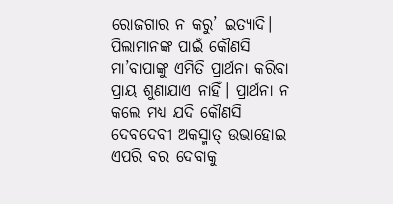ରୋଜଗାର ନ କରୁ’ ଇତ୍ୟାଦି। ପିଲାମାନଙ୍କ ପାଇଁ କୌଣସି ମା’ବାପାଙ୍କୁ ଏମିତି ପ୍ରାର୍ଥନା କରିବା ପ୍ରାୟ ଶୁଣାଯାଏ ନାହିଁ। ପ୍ରାର୍ଥନା ନ କଲେ ମଧ୍ୟ ଯଦି କୌଣସି ଦେବଦେବୀ ଅକସ୍ମାତ୍ ଉଭାହୋଇ ଏପରି ବର ଦେବାକୁ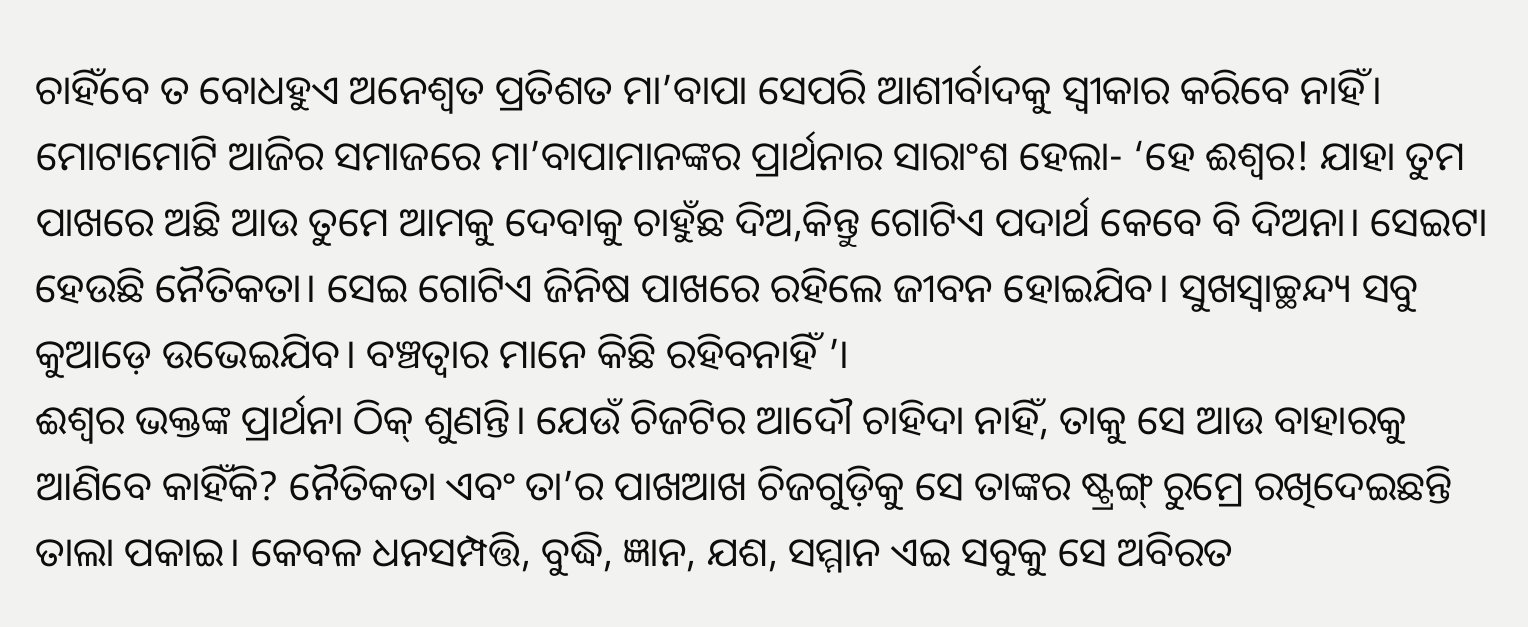ଚାହିଁବେ ତ ବୋଧହୁଏ ଅନେଶ୍ୱତ ପ୍ରତିଶତ ମା’ବାପା ସେପରି ଆଶୀର୍ବାଦକୁ ସ୍ବୀକାର କରିବେ ନାହିଁ। ମୋଟାମୋଟି ଆଜିର ସମାଜରେ ମା’ବାପାମାନଙ୍କର ପ୍ରାର୍ଥନାର ସାରାଂଶ ହେଲା- ‘ହେ ଈଶ୍ୱର! ଯାହା ତୁମ ପାଖରେ ଅଛି ଆଉ ତୁମେ ଆମକୁ ଦେବାକୁ ଚାହୁଁଛ ଦିଅ,କିନ୍ତୁ ଗୋଟିଏ ପଦାର୍ଥ କେବେ ବି ଦିଅନା। ସେଇଟା ହେଉଛି ନୈତିକତା। ସେଇ ଗୋଟିଏ ଜିନିଷ ପାଖରେ ରହିଲେ ଜୀବନ ହୋଇଯିବ। ସୁଖସ୍ବାଚ୍ଛନ୍ଦ୍ୟ ସବୁ କୁଆଡ଼େ ଉଭେଇଯିବ। ବଞ୍ଚତ୍ବାର ମାନେ କିଛି ରହିବନାହିଁ ’।
ଈଶ୍ୱର ଭକ୍ତଙ୍କ ପ୍ରାର୍ଥନା ଠିକ୍ ଶୁଣନ୍ତି। ଯେଉଁ ଚିଜଟିର ଆଦୌ ଚାହିଦା ନାହିଁ, ତାକୁ ସେ ଆଉ ବାହାରକୁ ଆଣିବେ କାହିଁକି? ନୈତିକତା ଏବଂ ତା’ର ପାଖଆଖ ଚିଜଗୁଡ଼ିକୁ ସେ ତାଙ୍କର ଷ୍ଟ୍ରଙ୍ଗ୍ ରୁମ୍ରେ ରଖିଦେଇଛନ୍ତି ତାଲା ପକାଇ। କେବଳ ଧନସମ୍ପତ୍ତି, ବୁଦ୍ଧି, ଜ୍ଞାନ, ଯଶ, ସମ୍ମାନ ଏଇ ସବୁକୁ ସେ ଅବିରତ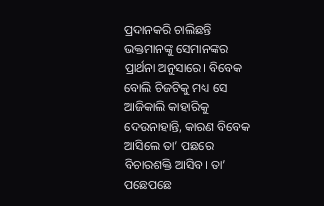ପ୍ରଦାନକରି ଚାଲିଛନ୍ତି ଭକ୍ତମାନଙ୍କୁ ସେମାନଙ୍କର ପ୍ରାର୍ଥନା ଅନୁସାରେ। ବିବେକ ବୋଲି ଚିଜଟିକୁ ମଧ୍ୟ ସେ ଆଜିକାଲି କାହାରିକୁ ଦେଉନାହାନ୍ତି, କାରଣ ବିବେକ ଆସିଲେ ତା’ ପଛରେ ବିଚାରଶକ୍ତି ଆସିବ। ତା’ ପଛେପଛେ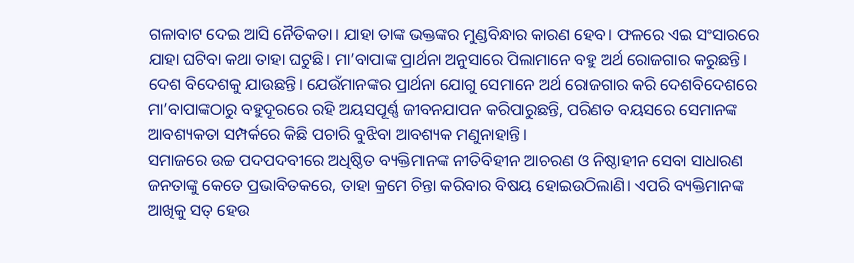ଗଳାବାଟ ଦେଇ ଆସି ନୈତିକତା। ଯାହା ତାଙ୍କ ଭକ୍ତଙ୍କର ମୁଣ୍ଡବିନ୍ଧାର କାରଣ ହେବ। ଫଳରେ ଏଇ ସଂସାରରେ ଯାହା ଘଟିବା କଥା ତାହା ଘଟୁଛି। ମା’ବାପାଙ୍କ ପ୍ରାର୍ଥନା ଅନୁସାରେ ପିଲାମାନେ ବହୁ ଅର୍ଥ ରୋଜଗାର କରୁଛନ୍ତି। ଦେଶ ବିଦେଶକୁ ଯାଉଛନ୍ତି। ଯେଉଁମାନଙ୍କର ପ୍ରାର୍ଥନା ଯୋଗୁ ସେମାନେ ଅର୍ଥ ରୋଜଗାର କରି ଦେଶବିଦେଶରେ ମା’ବାପାଙ୍କଠାରୁ ବହୁଦୂରରେ ରହି ଅୟସପୂର୍ଣ୍ଣ ଜୀବନଯାପନ କରିପାରୁଛନ୍ତି, ପରିଣତ ବୟସରେ ସେମାନଙ୍କ ଆବଶ୍ୟକତା ସମ୍ପର୍କରେ କିଛି ପଚାରି ବୁଝିବା ଆବଶ୍ୟକ ମଣୁନାହାନ୍ତି।
ସମାଜରେ ଉଚ୍ଚ ପଦପଦବୀରେ ଅଧିଷ୍ଠିତ ବ୍ୟକ୍ତିମାନଙ୍କ ନୀତିବିହୀନ ଆଚରଣ ଓ ନିଷ୍ଠାହୀନ ସେବା ସାଧାରଣ ଜନତାଙ୍କୁ କେତେ ପ୍ରଭାବିତକରେ, ତାହା କ୍ରମେ ଚିନ୍ତା କରିବାର ବିଷୟ ହୋଇଉଠିଲାଣି। ଏପରି ବ୍ୟକ୍ତିମାନଙ୍କ ଆଖିକୁ ସତ୍ ହେଉ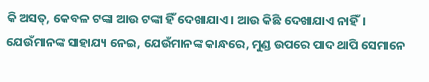କି ଅସତ୍, କେବଳ ଟଙ୍କା ଆଉ ଟଙ୍କା ହିଁ ଦେଖାଯାଏ। ଆଉ କିଛି ଦେଖାଯାଏ ନାହିଁ। ଯେଉଁମାନଙ୍କ ସାହାଯ୍ୟ ନେଇ, ଯେଉଁମାନଙ୍କ କାନ୍ଧରେ, ମୁଣ୍ଡ ଉପରେ ପାଦ ଥାପି ସେମାନେ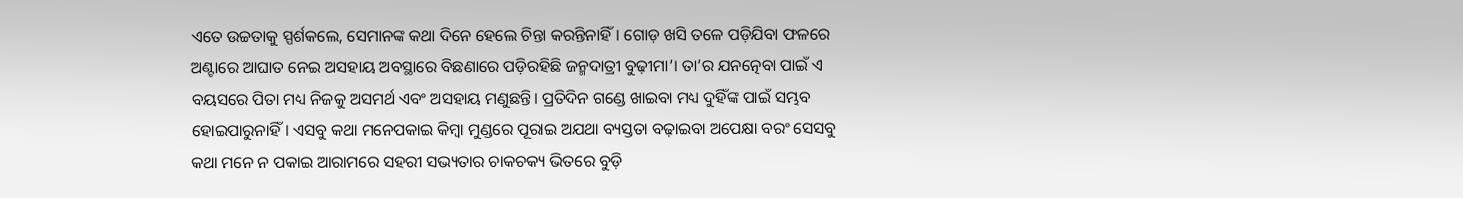ଏତେ ଉଚ୍ଚତାକୁ ସ୍ପର୍ଶକଲେ, ସେମାନଙ୍କ କଥା ଦିନେ ହେଲେ ଚିନ୍ତା କରନ୍ତିନାହିଁ। ଗୋଡ଼ ଖସି ତଳେ ପଡ଼ିଯିବା ଫଳରେ ଅଣ୍ଟାରେ ଆଘାତ ନେଇ ଅସହାୟ ଅବସ୍ଥାରେ ବିଛଣାରେ ପଡ଼ିରହିଛି ଜନ୍ମଦାତ୍ରୀ ବୁଢ଼ୀମା’। ତା’ର ଯନତ୍ନେବା ପାଇଁ ଏ ବୟସରେ ପିତା ମଧ୍ୟ ନିଜକୁ ଅସମର୍ଥ ଏବଂ ଅସହାୟ ମଣୁଛନ୍ତି। ପ୍ରତିଦିନ ଗଣ୍ଡେ ଖାଇବା ମଧ୍ୟ ଦୁହିଁଙ୍କ ପାଇଁ ସମ୍ଭବ ହୋଇପାରୁନାହିଁ। ଏସବୁ କଥା ମନେପକାଇ କିମ୍ବା ମୁଣ୍ଡରେ ପୂରାଇ ଅଯଥା ବ୍ୟସ୍ତତା ବଢ଼ାଇବା ଅପେକ୍ଷା ବରଂ ସେସବୁ କଥା ମନେ ନ ପକାଇ ଆରାମରେ ସହରୀ ସଭ୍ୟତାର ଚାକଚକ୍ୟ ଭିତରେ ବୁଡ଼ି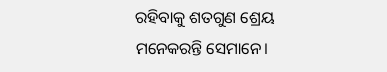ରହିବାକୁ ଶତଗୁଣ ଶ୍ରେୟ ମନେକରନ୍ତି ସେମାନେ।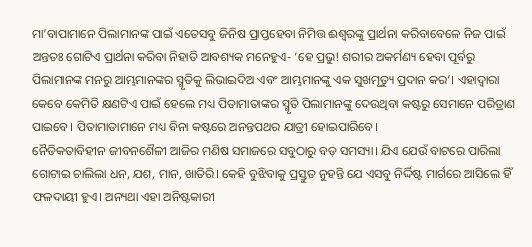ମା’ବାପାମାନେ ପିଲାମାନଙ୍କ ପାଇଁ ଏତେସବୁ ଜିନିଷ ପ୍ରାପ୍ତହେବା ନିମିତ୍ତ ଈଶ୍ୱରଙ୍କୁ ପ୍ରାର୍ଥନା କରିବାବେଳେ ନିଜ ପାଇଁ ଅନ୍ତତଃ ଗୋଟିଏ ପ୍ରାର୍ଥନା କରିବା ନିହାତି ଆବଶ୍ୟକ ମନେହୁଏ- ‘ହେ ପ୍ରଭୁ! ଶରୀର ଅକର୍ମଣ୍ୟ ହେବା ପୂର୍ବରୁ ପିଲାମାନଙ୍କ ମନରୁ ଆମ୍ଭମାନଙ୍କର ସ୍ମୃତିକୁ ଲିଭାଇଦିଅ ଏବଂ ଆମ୍ଭମାନଙ୍କୁ ଏକ ସୁଖମୃତ୍ୟୁ ପ୍ରଦାନ କର’। ଏହାଦ୍ୱାରା କେବେ କେମିତି କ୍ଷଣଟିଏ ପାଇଁ ହେଲେ ମଧ୍ୟ ପିତାମାତାଙ୍କର ସ୍ମୃତି ପିଲାମାନଙ୍କୁ ଦେଉଥିବା କଷ୍ଟରୁ ସେମାନେ ପରିତ୍ରାଣ ପାଇବେ। ପିତାମାତାମାନେ ମଧ୍ୟ ବିନା କଷ୍ଟରେ ଅନନ୍ତପଥର ଯାତ୍ରୀ ହୋଇପାରିବେ।
ନୈତିକତାବିହୀନ ଜୀବନଶୈଳୀ ଆଜିର ମଣିଷ ସମାଜରେ ସବୁଠାରୁ ବଡ଼ ସମସ୍ୟା। ଯିଏ ଯେଉଁ ବାଟରେ ପାରିଲା ଗୋଟାଇ ଚାଲିଲା ଧନ, ଯଶ, ମାନ, ଖାତିରି। କେହି ବୁଝିବାକୁ ପ୍ରସ୍ତୁତ ନୁହନ୍ତି ଯେ ଏସବୁ ନିର୍ଦ୍ଦିଷ୍ଟ ମାର୍ଗରେ ଆସିଲେ ହିଁ ଫଳଦାୟୀ ହୁଏ। ଅନ୍ୟଥା ଏହା ଅନିଷ୍ଟକାରୀ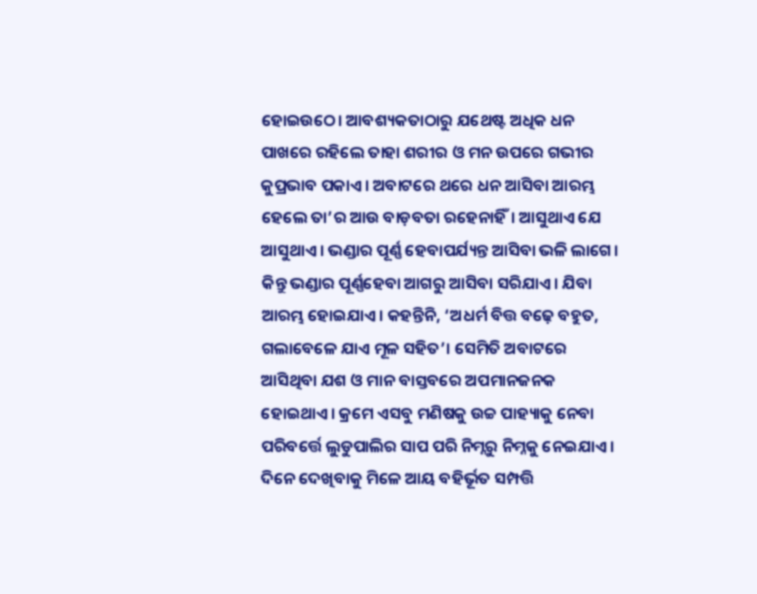ହୋଇଉଠେ। ଆବଶ୍ୟକତାଠାରୁ ଯଥେଷ୍ଟ ଅଧିକ ଧନ ପାଖରେ ରହିଲେ ତାହା ଶରୀର ଓ ମନ ଉପରେ ଗଭୀର କୁପ୍ରଭାବ ପକାଏ। ଅବାଟରେ ଥରେ ଧନ ଆସିବା ଆରମ୍ଭ ହେଲେ ତା’ର ଆଉ ବାଡ଼ବତା ରହେନାହିଁ। ଆସୁଥାଏ ଯେ ଆସୁଥାଏ। ଭଣ୍ଡାର ପୂର୍ଣ୍ଣ ହେବାପର୍ଯ୍ୟନ୍ତ ଆସିବା ଭଳି ଲାଗେ। କିନ୍ତୁ ଭଣ୍ଡାର ପୂର୍ଣ୍ଣହେବା ଆଗରୁ ଆସିବା ସରିଯାଏ। ଯିବା ଆରମ୍ଭ ହୋଇଯାଏ। କହନ୍ତିନି, ‘ଅଧର୍ମ ବିତ୍ତ ବଢ଼େ ବହୁତ, ଗଲାବେଳେ ଯାଏ ମୂଳ ସହିତ’। ସେମିତି ଅବାଟରେ ଆସିଥିବା ଯଶ ଓ ମାନ ବାସ୍ତବରେ ଅପମାନଜନକ ହୋଇଥାଏ। କ୍ରମେ ଏସବୁ ମଣିଷକୁ ଉଚ୍ଚ ପାହ୍ୟାକୁ ନେବା ପରିବର୍ତ୍ତେ ଲୁଡୁପାଲିର ସାପ ପରି ନିମ୍ନରୁ ନିମ୍ନକୁ ନେଇଯାଏ।
ଦିନେ ଦେଖିବାକୁ ମିଳେ ଆୟ ବହିର୍ଭୂତ ସମ୍ପତ୍ତି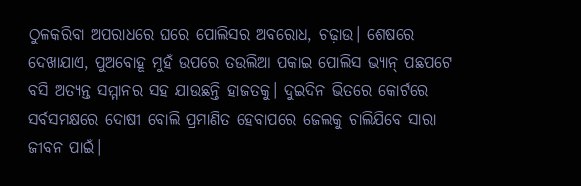ଠୁଳକରିବା ଅପରାଧରେ ଘରେ ପୋଲିସର ଅବରୋଧ, ଚଢ଼ାଉ। ଶେଷରେ ଦେଖାଯାଏ, ପୁଅବୋହୂ ମୁହଁ ଉପରେ ତଉଲିଆ ପକାଇ ପୋଲିସ ଭ୍ୟାନ୍ ପଛପଟେ ବସି ଅତ୍ୟନ୍ତ ସମ୍ମାନର ସହ ଯାଉଛନ୍ତି ହାଜତକୁ। ଦୁଇଦିନ ଭିତରେ କୋର୍ଟରେ ସର୍ବସମକ୍ଷରେ ଦୋଷୀ ବୋଲି ପ୍ରମାଣିତ ହେବାପରେ ଜେଲକୁ ଚାଲିଯିବେ ସାରା ଜୀବନ ପାଇଁ।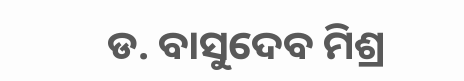ଡ. ବାସୁଦେବ ମିଶ୍ର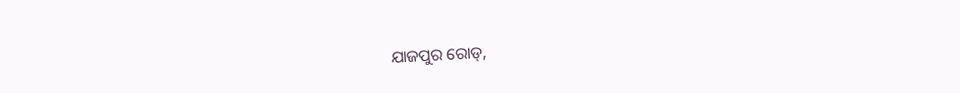ଯାଜପୁର ରୋଡ୍,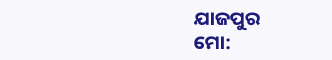ଯାଜପୁର
ମୋ: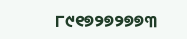୮୯୧୭୨୭୨୭୭୩